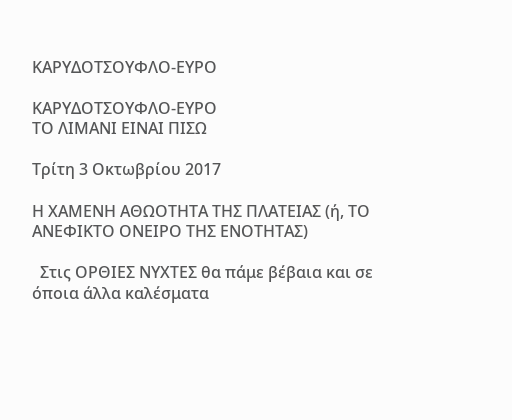ΚΑΡΥΔΟΤΣΟΥΦΛΟ-ΕΥΡΟ

ΚΑΡΥΔΟΤΣΟΥΦΛΟ-ΕΥΡΟ
ΤΟ ΛΙΜΑΝΙ ΕΙΝΑΙ ΠΙΣΩ

Τρίτη 3 Οκτωβρίου 2017

Η ΧΑΜΕΝΗ ΑΘΩΟΤΗΤΑ ΤΗΣ ΠΛΑΤΕΙΑΣ (ή, ΤΟ ΑΝΕΦΙΚΤΟ ΟΝΕΙΡΟ ΤΗΣ ΕΝΟΤΗΤΑΣ)

  Στις ΟΡΘΙΕΣ ΝΥΧΤΕΣ θα πάμε βέβαια και σε όποια άλλα καλέσματα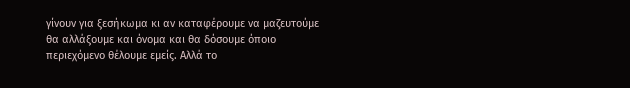γίνουν για ξεσήκωμα κι αν καταφέρουμε να μαζευτούμε θα αλλάξουμε και όνομα και θα δόσουμε όποιο περιεχόμενο θέλουμε εμείς. Αλλά το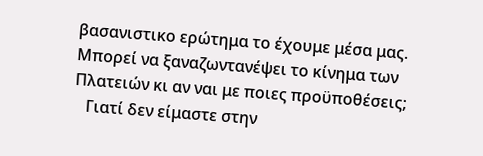βασανιστικο ερώτημα το έχουμε μέσα μας. Μπορεί να ξαναζωντανέψει το κίνημα των Πλατειών κι αν ναι με ποιες προϋποθέσεις;
   Γιατί δεν είμαστε στην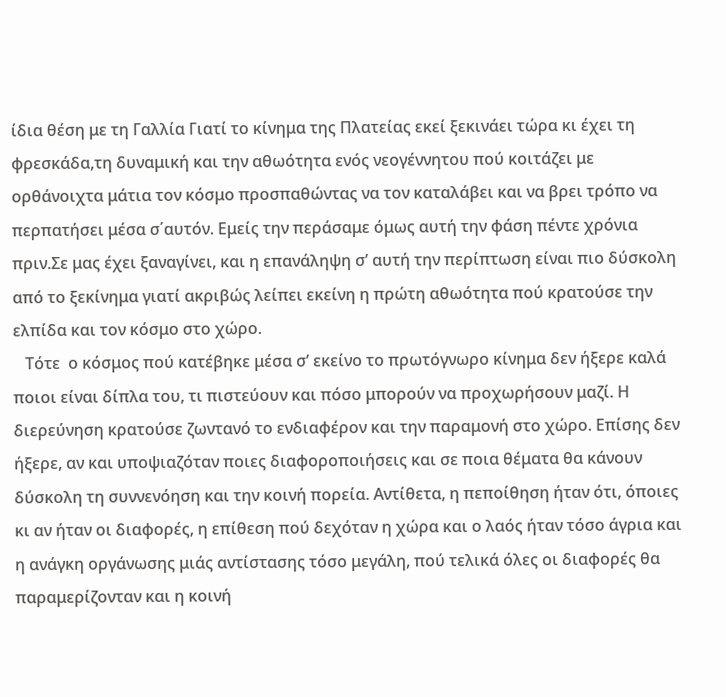ίδια θέση με τη Γαλλία Γιατί το κίνημα της Πλατείας εκεί ξεκινάει τώρα κι έχει τη φρεσκάδα,τη δυναμική και την αθωότητα ενός νεογέννητου πού κοιτάζει με ορθάνοιχτα μάτια τον κόσμο προσπαθώντας να τον καταλάβει και να βρει τρόπο να περπατήσει μέσα σ΄αυτόν. Εμείς την περάσαμε όμως αυτή την φάση πέντε χρόνια πριν.Σε μας έχει ξαναγίνει, και η επανάληψη σ’ αυτή την περίπτωση είναι πιο δύσκολη από το ξεκίνημα γιατί ακριβώς λείπει εκείνη η πρώτη αθωότητα πού κρατούσε την ελπίδα και τον κόσμο στο χώρο.
   Τότε  ο κόσμος πού κατέβηκε μέσα σ’ εκείνο το πρωτόγνωρο κίνημα δεν ήξερε καλά ποιοι είναι δίπλα του, τι πιστεύουν και πόσο μπορούν να προχωρήσουν μαζί. Η διερεύνηση κρατούσε ζωντανό το ενδιαφέρον και την παραμονή στο χώρο. Επίσης δεν ήξερε, αν και υποψιαζόταν ποιες διαφοροποιήσεις και σε ποια θέματα θα κάνουν δύσκολη τη συννενόηση και την κοινή πορεία. Αντίθετα, η πεποίθηση ήταν ότι, όποιες κι αν ήταν οι διαφορές, η επίθεση πού δεχόταν η χώρα και ο λαός ήταν τόσο άγρια και η ανάγκη οργάνωσης μιάς αντίστασης τόσο μεγάλη, πού τελικά όλες οι διαφορές θα παραμερίζονταν και η κοινή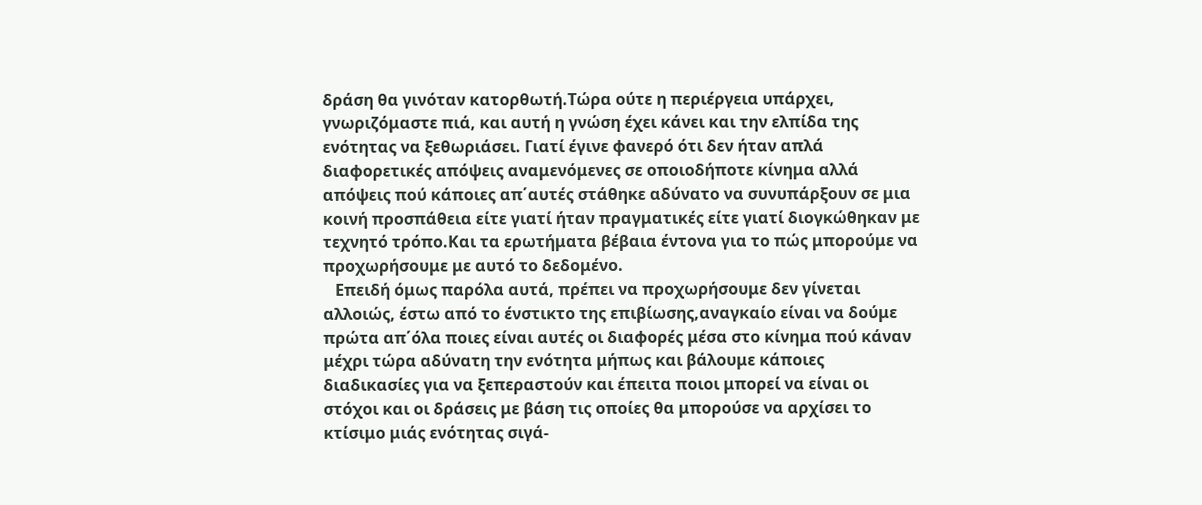δράση θα γινόταν κατορθωτή.Τώρα ούτε η περιέργεια υπάρχει, γνωριζόμαστε πιά, και αυτή η γνώση έχει κάνει και την ελπίδα της ενότητας να ξεθωριάσει. Γιατί έγινε φανερό ότι δεν ήταν απλά διαφορετικές απόψεις αναμενόμενες σε οποιοδήποτε κίνημα αλλά απόψεις πού κάποιες απ΄αυτές στάθηκε αδύνατο να συνυπάρξουν σε μια κοινή προσπάθεια είτε γιατί ήταν πραγματικές είτε γιατί διογκώθηκαν με τεχνητό τρόπο.Και τα ερωτήματα βέβαια έντονα για το πώς μπορούμε να προχωρήσουμε με αυτό το δεδομένο.
   Επειδή όμως παρόλα αυτά, πρέπει να προχωρήσουμε δεν γίνεται αλλοιώς, έστω από το ένστικτο της επιβίωσης,αναγκαίο είναι να δούμε πρώτα απ΄όλα ποιες είναι αυτές οι διαφορές μέσα στο κίνημα πού κάναν μέχρι τώρα αδύνατη την ενότητα μήπως και βάλουμε κάποιες διαδικασίες για να ξεπεραστούν και έπειτα ποιοι μπορεί να είναι οι στόχοι και οι δράσεις με βάση τις οποίες θα μπορούσε να αρχίσει το κτίσιμο μιάς ενότητας σιγά-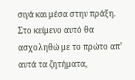σιγά και μέσα στην πράξη. Στο κείμενο αυτό θα ασχοληθώ με το πρώτο απ’ αυτά τα ζητήματα,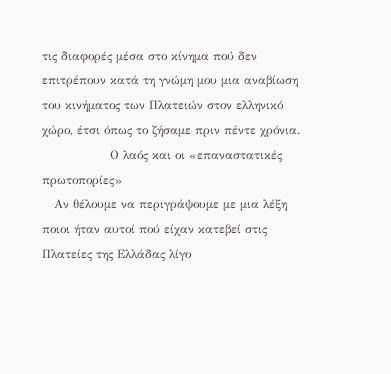τις διαφορές μέσα στο κίνημα πού δεν επιτρέπουν κατά τη γνώμη μου μια αναβίωση του κινήματος των Πλατειών στον ελληνικό χώρο, έτσι όπως το ζήσαμε πριν πέντε χρόνια.
                 Ο λαός και οι «επαναστατικές πρωτοπορίες»
   Αν θέλουμε να περιγράψουμε με μια λέξη ποιοι ήταν αυτοί πού είχαν κατεβεί στις Πλατείες της Ελλάδας λίγο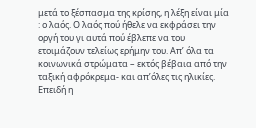μετά το ξέσπασμα της κρίσης, η λέξη είναι μία : ο λαός. Ο λαός πού ήθελε να εκφράσει την οργή του γι αυτά πού έβλεπε να του ετοιμάζουν τελείως ερήμην του. Απ’ όλα τα κοινωνικά στρώματα – εκτός βέβαια από την ταξική αφρόκρεμα- και απ’όλες τις ηλικίες. Επειδή η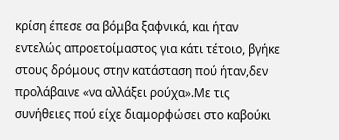κρίση έπεσε σα βόμβα ξαφνικά, και ήταν εντελώς απροετοίμαστος για κάτι τέτοιο, βγήκε στους δρόμους στην κατάσταση πού ήταν,δεν προλάβαινε «να αλλάξει ρούχα».Με τις συνήθειες πού είχε διαμορφώσει στο καβούκι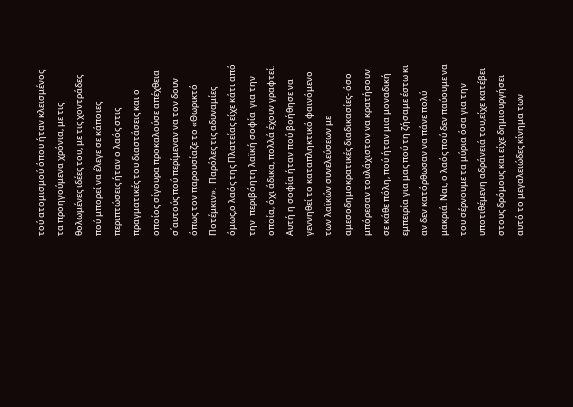τού ατομισμού όπου ήταν κλεισμένος τα προηγούμενα χρόνια, με τις θολωμένες ιδέες του, με τις χοντράδες πού μπορεί να έλεγε σε κάποιες περιπτώσεις ήταν ο λαός στις πραγματικές του διαστάσεις και ο οποίος σίγουρα προκαλούσε απέχθεια σ΄αυτούς πού περίμεναν να τον δουν όπως τον παρουσίαζε το «Θωρικτό Ποτέμκιν».  Παρόλες τις αδυναμίες όμως,ο λαός της Πλατείας είχε κάτι από την  περιβόητη λαϊκή σοφία  για την οποία, όχι άδικα, πολλά έχουν γραφτεί. Αυτή η σοφία ήταν πού βοήθησε να γεννηθεί το καταπληκτικό φαινόμενο των λαϊκών συνελεύσεων με αμεσοδημοκρατικές διαδικασίες- όσο μπόρεσαν τουλάχιστον να κρατήσουν σε κάθε πόλη, πού ήταν μια μοναδική εμπειρία για μας πού τη ζήσαμε έστω κι αν δεν κατόρθωσαν να πάνε πολύ μακριά. Ναι, ο λαός πού δεν παύουμε να του σέρνουμε τα μύρια όσα για την υποτιθέμενη αδράνειά του,είχε κατέβει στους δρόμους και είχε δημιουργήσει αυτό το μεγαλειώδες κίνημα των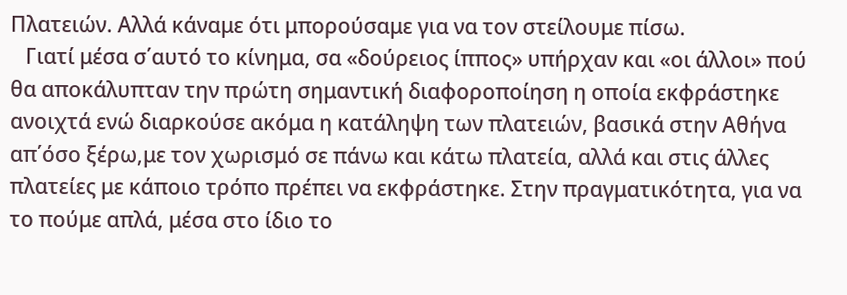Πλατειών. Αλλά κάναμε ότι μπορούσαμε για να τον στείλουμε πίσω.
   Γιατί μέσα σ΄αυτό το κίνημα, σα «δούρειος ίππος» υπήρχαν και «οι άλλοι» πού θα αποκάλυπταν την πρώτη σημαντική διαφοροποίηση η οποία εκφράστηκε ανοιχτά ενώ διαρκούσε ακόμα η κατάληψη των πλατειών, βασικά στην Αθήνα απ΄όσο ξέρω,με τον χωρισμό σε πάνω και κάτω πλατεία, αλλά και στις άλλες πλατείες με κάποιο τρόπο πρέπει να εκφράστηκε. Στην πραγματικότητα, για να το πούμε απλά, μέσα στο ίδιο το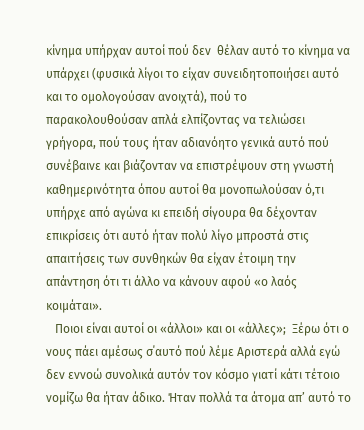κίνημα υπήρχαν αυτοί πού δεν  θέλαν αυτό το κίνημα να υπάρχει (φυσικά λίγοι το είχαν συνειδητοποιήσει αυτό και το ομολογούσαν ανοιχτά), πού το παρακολουθούσαν απλά ελπίζοντας να τελιώσει γρήγορα, πού τους ήταν αδιανόητο γενικά αυτό πού συνέβαινε και βιάζονταν να επιστρέψουν στη γνωστή καθημερινότητα όπου αυτοί θα μονοπωλούσαν ό,τι υπήρχε από αγώνα κι επειδή σίγουρα θα δέχονταν επικρίσεις ότι αυτό ήταν πολύ λίγο μπροστά στις απαιτήσεις των συνθηκών θα είχαν έτοιμη την απάντηση ότι τι άλλο να κάνουν αφού «ο λαός κοιμάται».
   Ποιοι είναι αυτοί οι «άλλοι» και οι «άλλες»;  Ξέρω ότι ο νους πάει αμέσως σ΄αυτό πού λέμε Αριστερά αλλά εγώ δεν εννοώ συνολικά αυτόν τον κόσμο γιατί κάτι τέτοιο νομίζω θα ήταν άδικο. Ήταν πολλά τα άτομα απ’ αυτό το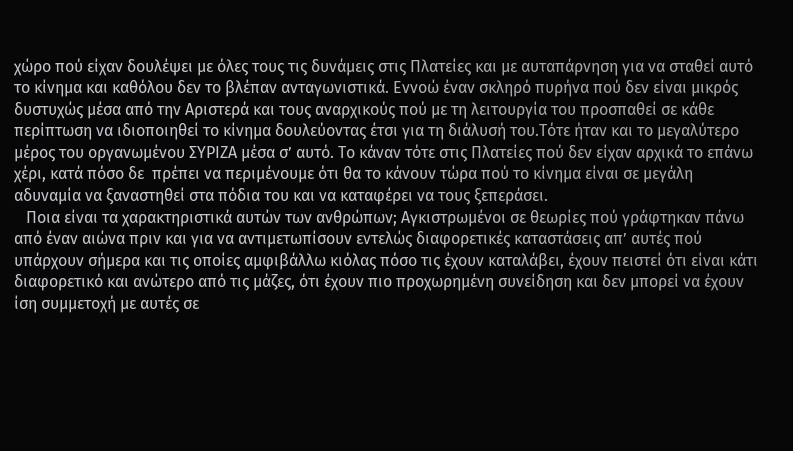χώρο πού είχαν δουλέψει με όλες τους τις δυνάμεις στις Πλατείες και με αυταπάρνηση για να σταθεί αυτό το κίνημα και καθόλου δεν το βλέπαν ανταγωνιστικά. Εννοώ έναν σκληρό πυρήνα πού δεν είναι μικρός δυστυχώς μέσα από την Αριστερά και τους αναρχικούς πού με τη λειτουργία του προσπαθεί σε κάθε περίπτωση να ιδιοποιηθεί το κίνημα δουλεύοντας έτσι για τη διάλυσή του.Τότε ήταν και το μεγαλύτερο μέρος του οργανωμένου ΣΥΡΙΖΑ μέσα σ’ αυτό. Το κάναν τότε στις Πλατείες πού δεν είχαν αρχικά το επάνω χέρι, κατά πόσο δε  πρέπει να περιμένουμε ότι θα το κάνουν τώρα πού το κίνημα είναι σε μεγάλη αδυναμία να ξαναστηθεί στα πόδια του και να καταφέρει να τους ξεπεράσει.
   Ποια είναι τα χαρακτηριστικά αυτών των ανθρώπων; Αγκιστρωμένοι σε θεωρίες πού γράφτηκαν πάνω από έναν αιώνα πριν και για να αντιμετωπίσουν εντελώς διαφορετικές καταστάσεις απ’ αυτές πού υπάρχουν σήμερα και τις οποίες αμφιβάλλω κιόλας πόσο τις έχουν καταλάβει, έχουν πειστεί ότι είναι κάτι διαφορετικό και ανώτερο από τις μάζες, ότι έχουν πιο προχωρημένη συνείδηση και δεν μπορεί να έχουν ίση συμμετοχή με αυτές σε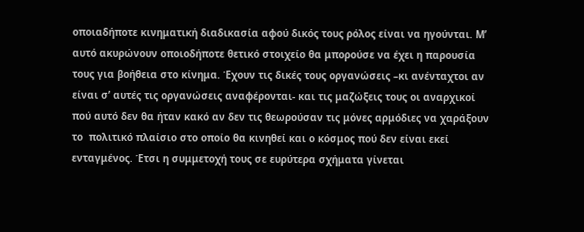οποιαδήποτε κινηματική διαδικασία αφού δικός τους ρόλος είναι να ηγούνται. Μ’ αυτό ακυρώνουν οποιοδήποτε θετικό στοιχείο θα μπορούσε να έχει η παρουσία τους για βοήθεια στο κίνημα. Έχουν τις δικές τους οργανώσεις –κι ανένταχτοι αν είναι σ’ αυτές τις οργανώσεις αναφέρονται- και τις μαζώξεις τους οι αναρχικοί πού αυτό δεν θα ήταν κακό αν δεν τις θεωρούσαν τις μόνες αρμόδιες να χαράξουν το  πολιτικό πλαίσιο στο οποίο θα κινηθεί και ο κόσμος πού δεν είναι εκεί ενταγμένος. Έτσι η συμμετοχή τους σε ευρύτερα σχήματα γίνεται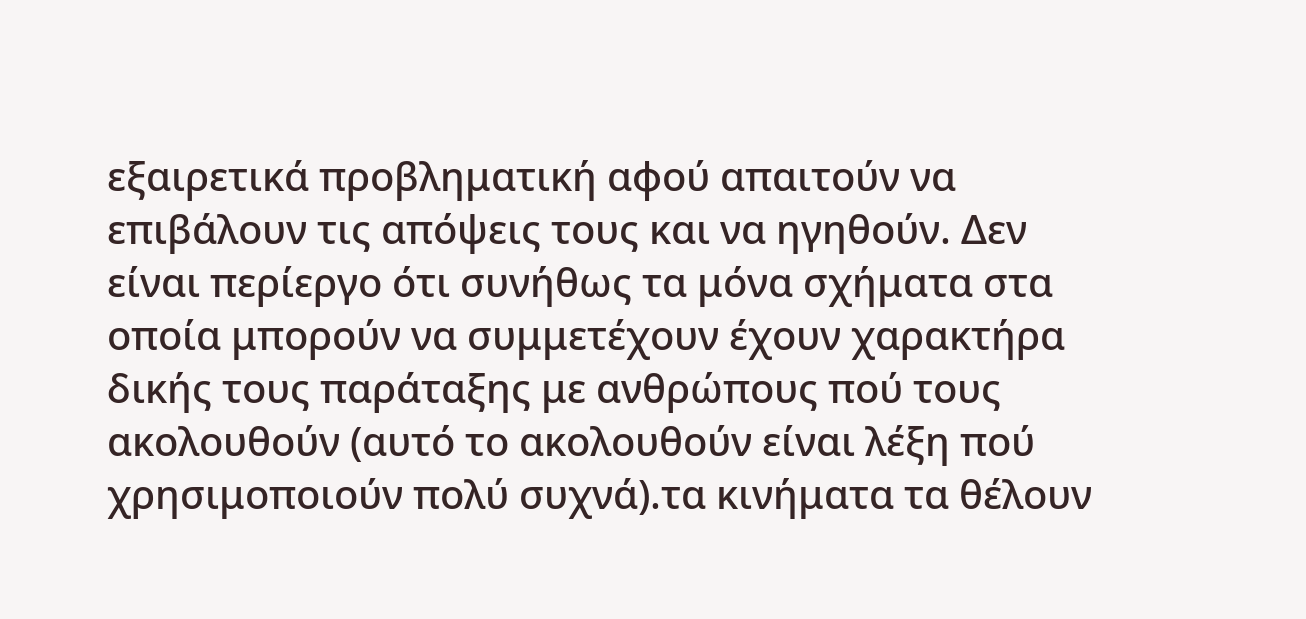εξαιρετικά προβληματική αφού απαιτούν να επιβάλουν τις απόψεις τους και να ηγηθούν. Δεν είναι περίεργο ότι συνήθως τα μόνα σχήματα στα οποία μπορούν να συμμετέχουν έχουν χαρακτήρα δικής τους παράταξης με ανθρώπους πού τους ακολουθούν (αυτό το ακολουθούν είναι λέξη πού χρησιμοποιούν πολύ συχνά).τα κινήματα τα θέλουν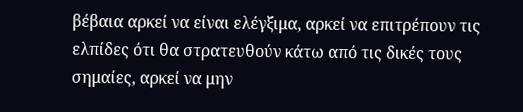βέβαια αρκεί να είναι ελέγξιμα, αρκεί να επιτρέπουν τις ελπίδες ότι θα στρατευθούν κάτω από τις δικές τους σημαίες, αρκεί να μην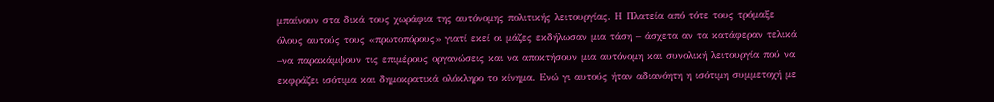μπαίνουν στα δικά τους χωράφια της αυτόνομης πολιτικής λειτουργίας. Η Πλατεία από τότε τους τρόμαξε όλους αυτούς τους «πρωτοπόρους» γιατί εκεί οι μάζες εκδήλωσαν μια τάση – άσχετα αν τα κατάφεραν τελικά –να παρακάμψουν τις επιμέρους οργανώσεις και να αποκτήσουν μια αυτόνομη και συνολική λειτουργία πού να εκφράζει ισότιμα και δημοκρατικά ολόκληρο το κίνημα. Ενώ γι αυτούς ήταν αδιανόητη η ισότιμη συμμετοχή με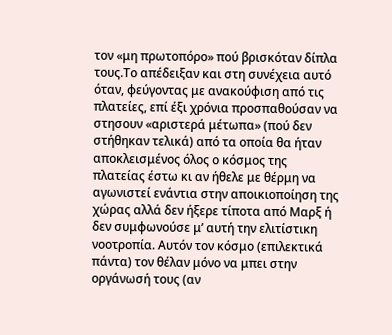τον «μη πρωτοπόρο» πού βρισκόταν δίπλα τους.Το απέδειξαν και στη συνέχεια αυτό όταν, φεύγοντας με ανακούφιση από τις πλατείες, επί έξι χρόνια προσπαθούσαν να στησουν «αριστερά μέτωπα» (πού δεν στήθηκαν τελικά) από τα οποία θα ήταν αποκλεισμένος όλος ο κόσμος της πλατείας έστω κι αν ήθελε με θέρμη να αγωνιστεί ενάντια στην αποικιοποίηση της χώρας αλλά δεν ήξερε τίποτα από Μαρξ ή δεν συμφωνούσε μ’ αυτή την ελιτίστικη νοοτροπία. Αυτόν τον κόσμο (επιλεκτικά πάντα) τον θέλαν μόνο να μπει στην οργάνωσή τους (αν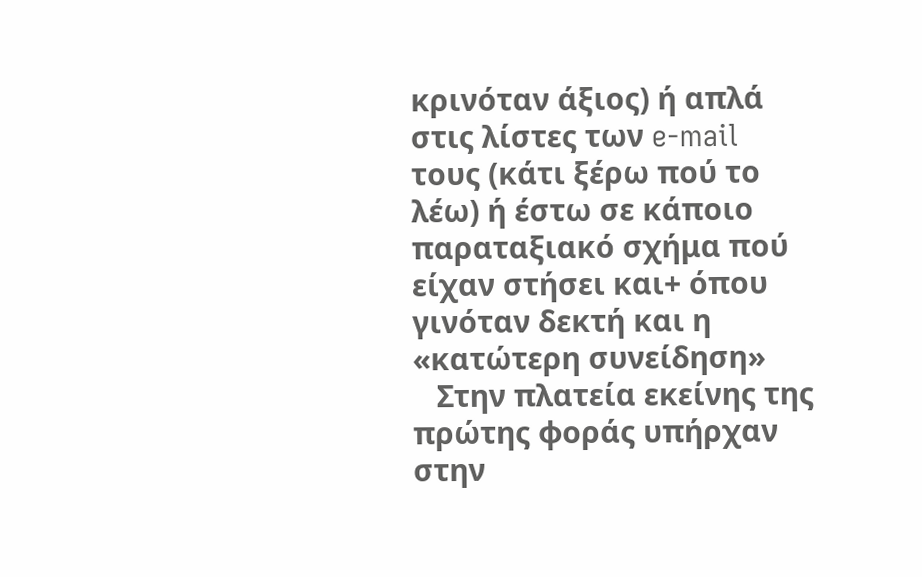κρινόταν άξιος) ή απλά στις λίστες των e-mail τους (κάτι ξέρω πού το λέω) ή έστω σε κάποιο παραταξιακό σχήμα πού είχαν στήσει και+ όπου γινόταν δεκτή και η «κατώτερη συνείδηση»
   Στην πλατεία εκείνης της πρώτης φοράς υπήρχαν στην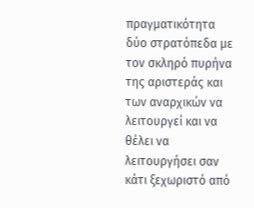πραγματικότητα δύο στρατόπεδα με τον σκληρό πυρήνα της αριστεράς και των αναρχικών να λειτουργεί και να θέλει να λειτουργήσει σαν κάτι ξεχωριστό από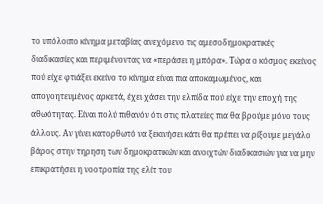το υπόλοιπο κίνημα μεταβίας ανεχόμενο τις αμεσοδημοκρατικές διαδικασίες και περιμένοντας να «περάσει η μπόρα». Τώρα ο κόσμος εκείνος πού είχε φτιάξει εκείνο το κίνημα είναι πια αποκαμωμένος, και απογοητευμένος αρκετά, έχει χάσει την ελπίδα πού είχε την εποχή της αθωότητας. Είναι πολύ πιθανόν ότι στις πλατείες πια θα βρούμε μόνο τους άλλους. Αν γίνει κατορθωτό να ξεκινήσει κάτι θα πρέπει να ρίξουμε μεγάλο βάρος στην τηρηση των δημοκρατικών και ανοιχτών διαδικασιών για να μην επικρατήσει η νοοτροπία της ελίτ του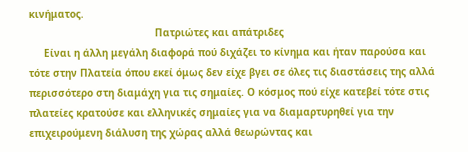κινήματος.
                                          Πατριώτες και απάτριδες
     Είναι η άλλη μεγάλη διαφορά πού διχάζει το κίνημα και ήταν παρούσα και τότε στην Πλατεία όπου εκεί όμως δεν είχε βγει σε όλες τις διαστάσεις της αλλά περισσότερο στη διαμάχη για τις σημαίες. Ο κόσμος πού είχε κατεβεί τότε στις πλατείες κρατούσε και ελληνικές σημαίες για να διαμαρτυρηθεί για την επιχειρούμενη διάλυση της χώρας αλλά θεωρώντας και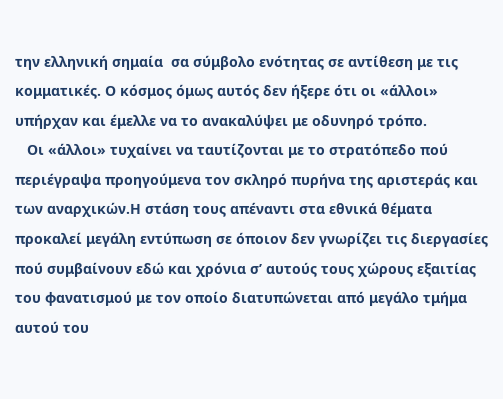την ελληνική σημαία  σα σύμβολο ενότητας σε αντίθεση με τις κομματικές. Ο κόσμος όμως αυτός δεν ήξερε ότι οι «άλλοι» υπήρχαν και έμελλε να το ανακαλύψει με οδυνηρό τρόπο.
   Οι «άλλοι» τυχαίνει να ταυτίζονται με το στρατόπεδο πού περιέγραψα προηγούμενα τον σκληρό πυρήνα της αριστεράς και των αναρχικών.Η στάση τους απέναντι στα εθνικά θέματα προκαλεί μεγάλη εντύπωση σε όποιον δεν γνωρίζει τις διεργασίες πού συμβαίνουν εδώ και χρόνια σ’ αυτούς τους χώρους εξαιτίας του φανατισμού με τον οποίο διατυπώνεται από μεγάλο τμήμα αυτού του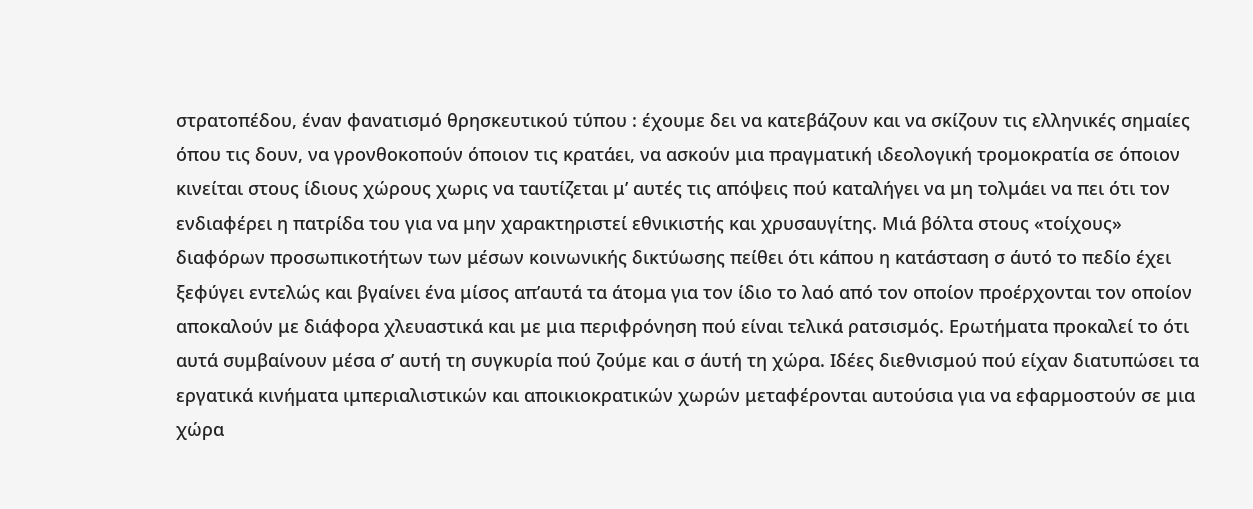στρατοπέδου, έναν φανατισμό θρησκευτικού τύπου : έχουμε δει να κατεβάζουν και να σκίζουν τις ελληνικές σημαίες όπου τις δουν, να γρονθοκοπούν όποιον τις κρατάει, να ασκούν μια πραγματική ιδεολογική τρομοκρατία σε όποιον κινείται στους ίδιους χώρους χωρις να ταυτίζεται μ’ αυτές τις απόψεις πού καταλήγει να μη τολμάει να πει ότι τον ενδιαφέρει η πατρίδα του για να μην χαρακτηριστεί εθνικιστής και χρυσαυγίτης. Μιά βόλτα στους «τοίχους» διαφόρων προσωπικοτήτων των μέσων κοινωνικής δικτύωσης πείθει ότι κάπου η κατάσταση σ άυτό το πεδίο έχει ξεφύγει εντελώς και βγαίνει ένα μίσος απ’αυτά τα άτομα για τον ίδιο το λαό από τον οποίον προέρχονται τον οποίον αποκαλούν με διάφορα χλευαστικά και με μια περιφρόνηση πού είναι τελικά ρατσισμός. Ερωτήματα προκαλεί το ότι αυτά συμβαίνουν μέσα σ’ αυτή τη συγκυρία πού ζούμε και σ άυτή τη χώρα. Ιδέες διεθνισμού πού είχαν διατυπώσει τα εργατικά κινήματα ιμπεριαλιστικών και αποικιοκρατικών χωρών μεταφέρονται αυτούσια για να εφαρμοστούν σε μια χώρα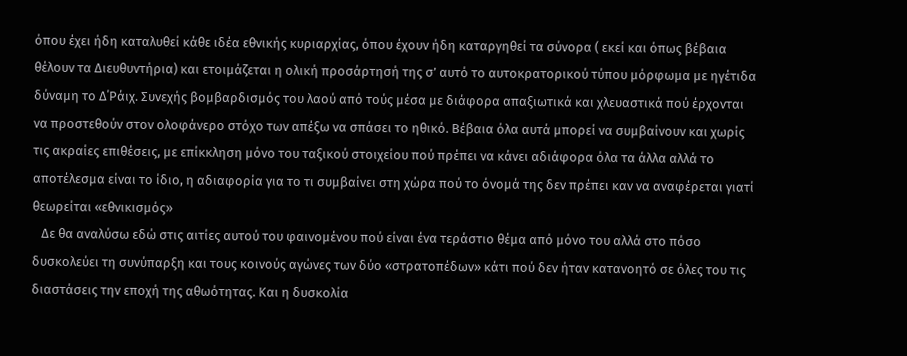όπου έχει ήδη καταλυθεί κάθε ιδέα εθνικής κυριαρχίας, όπου έχουν ήδη καταργηθεί τα σύνορα ( εκεί και όπως βέβαια θέλουν τα Διευθυντήρια) και ετοιμάζεται η ολική προσάρτησή της σ’ αυτό το αυτοκρατορικού τύπου μόρφωμα με ηγέτιδα δύναμη το Δ΄Ράιχ. Συνεχής βομβαρδισμός του λαού από τούς μέσα με διάφορα απαξιωτικά και χλευαστικά πού έρχονται να προστεθούν στον ολοφάνερο στόχο των απέξω να σπάσει το ηθικό. Βέβαια όλα αυτά μπορεί να συμβαίνουν και χωρίς τις ακραίες επιθέσεις, με επίκκληση μόνο του ταξικού στοιχείου πού πρέπει να κάνει αδιάφορα όλα τα άλλα αλλά το αποτέλεσμα είναι το ίδιο, η αδιαφορία για το τι συμβαίνει στη χώρα πού το όνομά της δεν πρέπει καν να αναφέρεται γιατί θεωρείται «εθνικισμός»
   Δε θα αναλύσω εδώ στις αιτίες αυτού του φαινομένου πού είναι ένα τεράστιο θέμα από μόνο του αλλά στο πόσο δυσκολεύει τη συνύπαρξη και τους κοινούς αγώνες των δύο «στρατοπέδων» κάτι πού δεν ήταν κατανοητό σε όλες του τις διαστάσεις την εποχή της αθωότητας. Και η δυσκολία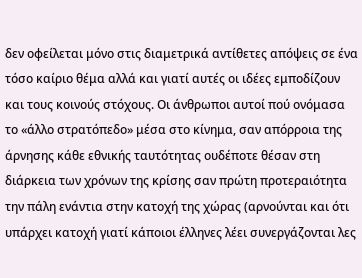δεν οφείλεται μόνο στις διαμετρικά αντίθετες απόψεις σε ένα τόσο καίριο θέμα αλλά και γιατί αυτές οι ιδέες εμποδίζουν και τους κοινούς στόχους. Οι άνθρωποι αυτοί πού ονόμασα το «άλλο στρατόπεδο» μέσα στο κίνημα, σαν απόρροια της άρνησης κάθε εθνικής ταυτότητας ουδέποτε θέσαν στη διάρκεια των χρόνων της κρίσης σαν πρώτη προτεραιότητα την πάλη ενάντια στην κατοχή της χώρας (αρνούνται και ότι υπάρχει κατοχή γιατί κάποιοι έλληνες λέει συνεργάζονται λες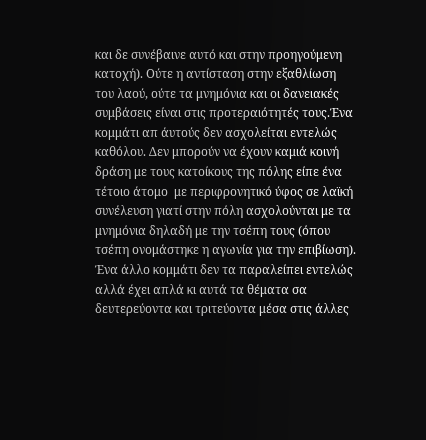και δε συνέβαινε αυτό και στην προηγούμενη κατοχή). Ούτε η αντίσταση στην εξαθλίωση του λαού, ούτε τα μνημόνια και οι δανειακές συμβάσεις είναι στις προτεραιότητές τους.Ένα κομμάτι απ άυτούς δεν ασχολείται εντελώς καθόλου. Δεν μπορούν να έχουν καμιά κοινή δράση με τους κατοίκους της πόλης είπε ένα τέτοιο άτομο  με περιφρονητικό ύφος σε λαϊκή συνέλευση γιατί στην πόλη ασχολούνται με τα μνημόνια δηλαδή με την τσέπη τους (όπου τσέπη ονομάστηκε η αγωνία για την επιβίωση). Ένα άλλο κομμάτι δεν τα παραλείπει εντελώς αλλά έχει απλά κι αυτά τα θέματα σα δευτερεύοντα και τριτεύοντα μέσα στις άλλες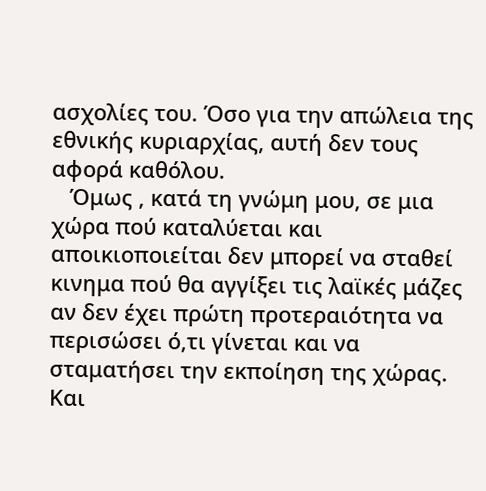ασχολίες του. Όσο για την απώλεια της εθνικής κυριαρχίας, αυτή δεν τους αφορά καθόλου.
   Όμως , κατά τη γνώμη μου, σε μια χώρα πού καταλύεται και αποικιοποιείται δεν μπορεί να σταθεί κινημα πού θα αγγίξει τις λαϊκές μάζες αν δεν έχει πρώτη προτεραιότητα να περισώσει ό,τι γίνεται και να σταματήσει την εκποίηση της χώρας. Και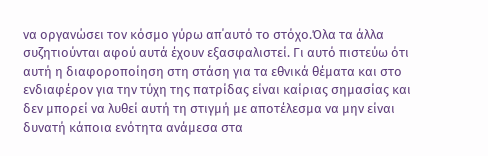να οργανώσει τον κόσμο γύρω απ΄αυτό το στόχο.Όλα τα άλλα συζητιούνται αφού αυτά έχουν εξασφαλιστεί. Γι αυτό πιστεύω ότι αυτή η διαφοροποίηση στη στάση για τα εθνικά θέματα και στο ενδιαφέρον για την τύχη της πατρίδας είναι καίριας σημασίας και δεν μπορεί να λυθεί αυτή τη στιγμή με αποτέλεσμα να μην είναι δυνατή κάποια ενότητα ανάμεσα στα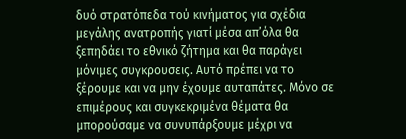δυό στρατόπεδα τού κινήματος για σχέδια μεγάλης ανατροπής γιατί μέσα απ’όλα θα ξεπηδάει το εθνικό ζήτημα και θα παράγει μόνιμες συγκρουσεις. Αυτό πρέπει να το ξέρουμε και να μην έχουμε αυταπάτες. Μόνο σε επιμέρους και συγκεκριμένα θέματα θα μπορούσαμε να συνυπάρξουμε μέχρι να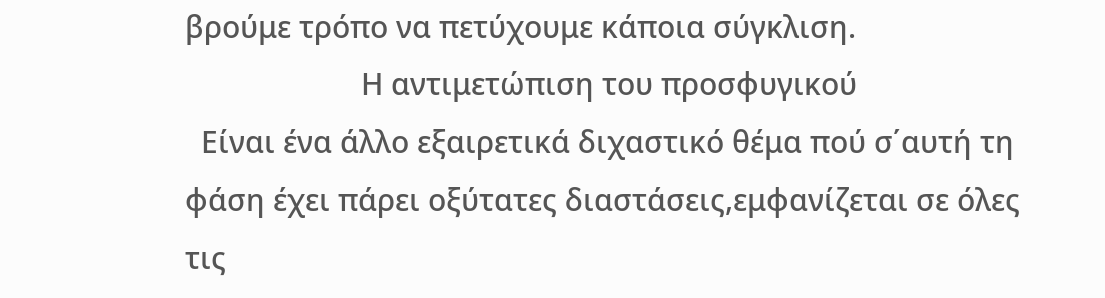βρούμε τρόπο να πετύχουμε κάποια σύγκλιση.
                      Η αντιμετώπιση του προσφυγικού
  Είναι ένα άλλο εξαιρετικά διχαστικό θέμα πού σ΄αυτή τη φάση έχει πάρει οξύτατες διαστάσεις,εμφανίζεται σε όλες τις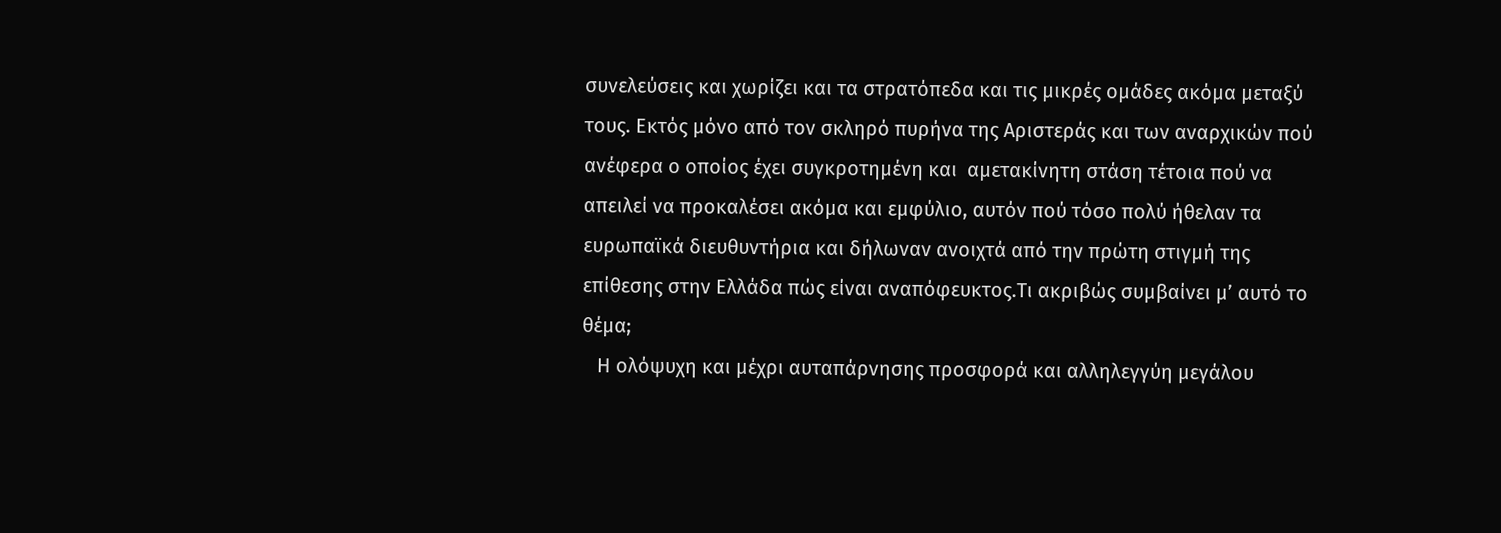συνελεύσεις και χωρίζει και τα στρατόπεδα και τις μικρές ομάδες ακόμα μεταξύ τους. Εκτός μόνο από τον σκληρό πυρήνα της Αριστεράς και των αναρχικών πού ανέφερα ο οποίος έχει συγκροτημένη και  αμετακίνητη στάση τέτοια πού να απειλεί να προκαλέσει ακόμα και εμφύλιο, αυτόν πού τόσο πολύ ήθελαν τα ευρωπαϊκά διευθυντήρια και δήλωναν ανοιχτά από την πρώτη στιγμή της επίθεσης στην Ελλάδα πώς είναι αναπόφευκτος.Τι ακριβώς συμβαίνει μ’ αυτό το θέμα;
   Η ολόψυχη και μέχρι αυταπάρνησης προσφορά και αλληλεγγύη μεγάλου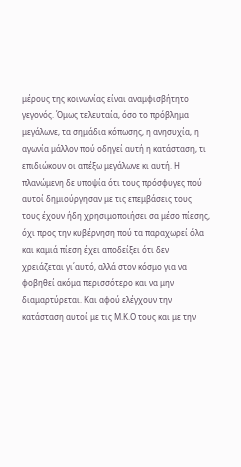μέρους της κοινωνίας είναι αναμφισβήτητο γεγονός. Όμως τελευταία, όσο το πρόβλημα μεγάλωνε, τα σημάδια κόπωσης, η ανησυχία, η αγωνία μάλλον πού οδηγεί αυτή η κατάσταση, τι επιδιώκουν οι απέξω μεγάλωνε κι αυτή. Η πλανώμενη δε υποψία ότι τους πρόσφυγες πού αυτοί δημιούργησαν με τις επεμβάσεις τους τους έχουν ήδη χρησιμοποιήσει σα μέσο πίεσης, όχι προς την κυβέρνηση πού τα παραχωρεί όλα και καμιά πίεση έχει αποδείξει ότι δεν χρειάζεται γι΄αυτό, αλλά στον κόσμο για να φοβηθεί ακόμα περισσότερο και να μην διαμαρτύρεται. Και αφού ελέγχουν την κατάσταση αυτοί με τις Μ.Κ.Ο τους και με την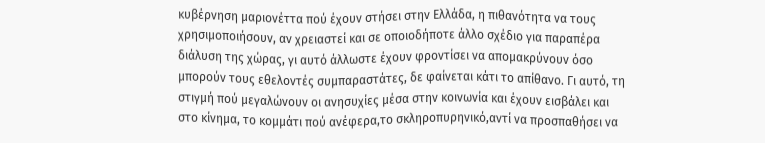κυβέρνηση μαριονέττα πού έχουν στήσει στην Ελλάδα, η πιθανότητα να τους χρησιμοποιήσουν, αν χρειαστεί και σε οποιοδήποτε άλλο σχέδιο για παραπέρα διάλυση της χώρας, γι αυτό άλλωστε έχουν φροντίσει να απομακρύνουν όσο μπορούν τους εθελοντές συμπαραστάτες, δε φαίνεται κάτι το απίθανο. Γι αυτό, τη στιγμή πού μεγαλώνουν οι ανησυχίες μέσα στην κοινωνία και έχουν εισβάλει και στο κίνημα, το κομμάτι πού ανέφερα,το σκληροπυρηνικό,αντί να προσπαθήσει να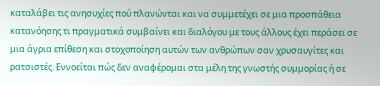καταλάβει τις ανησυχίες πού πλανώνται και να συμμετέχει σε μια προσπάθεια κατανόησης τι πραγματικά συμβαίνει και διαλόγου με τους άλλους έχει περάσει σε μια άγρια επίθεση και στοχοποίηση αυτών των ανθρώπων σαν χρυσαυγίτες και ρατσιστές. Εννοείται πώς δεν αναφέρομαι στα μέλη της γνωστής συμμορίας ή σε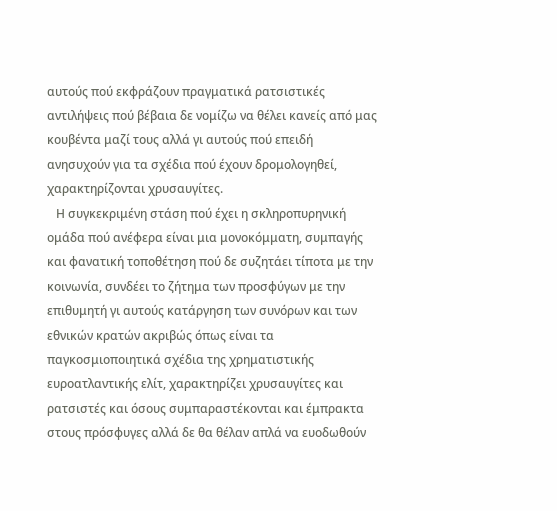αυτούς πού εκφράζουν πραγματικά ρατσιστικές αντιλήψεις πού βέβαια δε νομίζω να θέλει κανείς από μας κουβέντα μαζί τους αλλά γι αυτούς πού επειδή ανησυχούν για τα σχέδια πού έχουν δρομολογηθεί, χαρακτηρίζονται χρυσαυγίτες.
   Η συγκεκριμένη στάση πού έχει η σκληροπυρηνική ομάδα πού ανέφερα είναι μια μονοκόμματη, συμπαγής και φανατική τοποθέτηση πού δε συζητάει τίποτα με την κοινωνία, συνδέει το ζήτημα των προσφύγων με την επιθυμητή γι αυτούς κατάργηση των συνόρων και των εθνικών κρατών ακριβώς όπως είναι τα παγκοσμιοποιητικά σχέδια της χρηματιστικής ευροατλαντικής ελίτ, χαρακτηρίζει χρυσαυγίτες και ρατσιστές και όσους συμπαραστέκονται και έμπρακτα στους πρόσφυγες αλλά δε θα θέλαν απλά να ευοδωθούν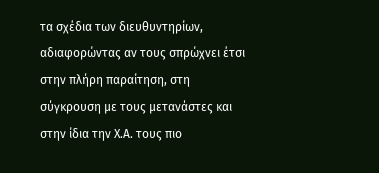τα σχέδια των διευθυντηρίων, αδιαφορώντας αν τους σπρώχνει έτσι στην πλήρη παραίτηση, στη σύγκρουση με τους μετανάστες και στην ίδια την Χ.Α. τους πιο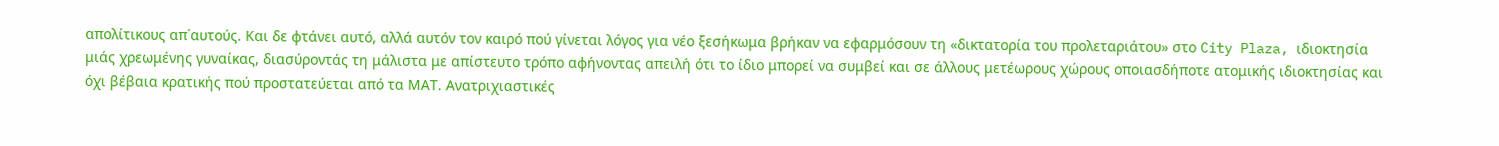απολίτικους απ΄αυτούς. Και δε φτάνει αυτό, αλλά αυτόν τον καιρό πού γίνεται λόγος για νέο ξεσήκωμα βρήκαν να εφαρμόσουν τη «δικτατορία του προλεταριάτου» στο City Plaza, ιδιοκτησία μιάς χρεωμένης γυναίκας, διασύροντάς τη μάλιστα με απίστευτο τρόπο αφήνοντας απειλή ότι το ίδιο μπορεί να συμβεί και σε άλλους μετέωρους χώρους οποιασδήποτε ατομικής ιδιοκτησίας και όχι βέβαια κρατικής πού προστατεύεται από τα ΜΑΤ. Ανατριχιαστικές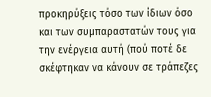προκηρύξεις τόσο των ίδιων όσο και των συμπαραστατών τους για την ενέργεια αυτή (πού ποτέ δε σκέφτηκαν να κάνουν σε τράπεζες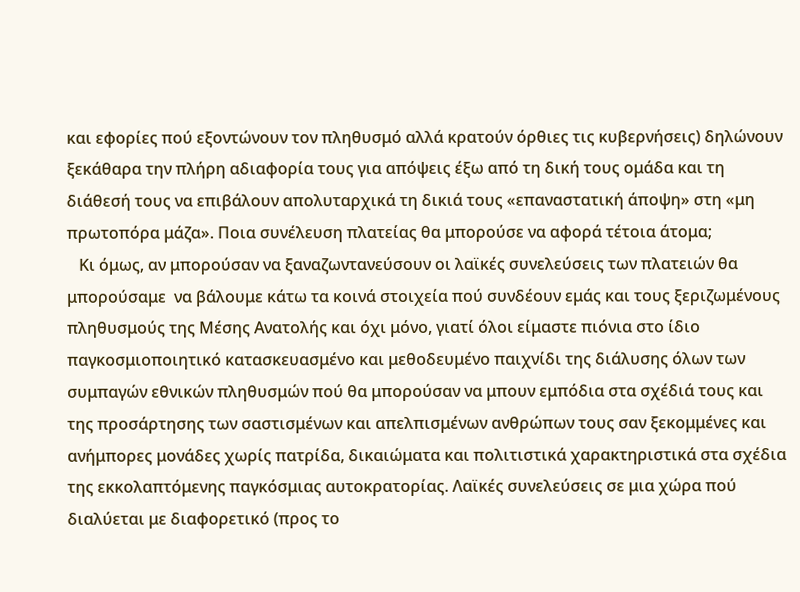και εφορίες πού εξοντώνουν τον πληθυσμό αλλά κρατούν όρθιες τις κυβερνήσεις) δηλώνουν ξεκάθαρα την πλήρη αδιαφορία τους για απόψεις έξω από τη δική τους ομάδα και τη διάθεσή τους να επιβάλουν απολυταρχικά τη δικιά τους «επαναστατική άποψη» στη «μη πρωτοπόρα μάζα». Ποια συνέλευση πλατείας θα μπορούσε να αφορά τέτοια άτομα;
   Κι όμως, αν μπορούσαν να ξαναζωντανεύσουν οι λαϊκές συνελεύσεις των πλατειών θα μπορούσαμε  να βάλουμε κάτω τα κοινά στοιχεία πού συνδέουν εμάς και τους ξεριζωμένους πληθυσμούς της Μέσης Ανατολής και όχι μόνο, γιατί όλοι είμαστε πιόνια στο ίδιο παγκοσμιοποιητικό κατασκευασμένο και μεθοδευμένο παιχνίδι της διάλυσης όλων των συμπαγών εθνικών πληθυσμών πού θα μπορούσαν να μπουν εμπόδια στα σχέδιά τους και της προσάρτησης των σαστισμένων και απελπισμένων ανθρώπων τους σαν ξεκομμένες και ανήμπορες μονάδες χωρίς πατρίδα, δικαιώματα και πολιτιστικά χαρακτηριστικά στα σχέδια της εκκολαπτόμενης παγκόσμιας αυτοκρατορίας. Λαϊκές συνελεύσεις σε μια χώρα πού διαλύεται με διαφορετικό (προς το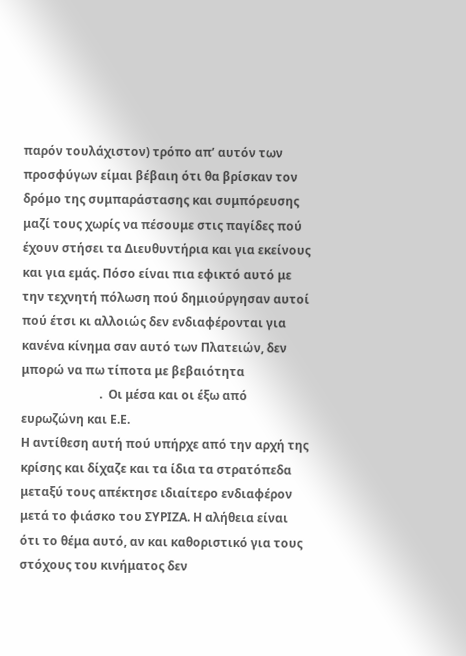παρόν τουλάχιστον) τρόπο απ’ αυτόν των προσφύγων είμαι βέβαιη ότι θα βρίσκαν τον δρόμο της συμπαράστασης και συμπόρευσης μαζί τους χωρίς να πέσουμε στις παγίδες πού έχουν στήσει τα Διευθυντήρια και για εκείνους και για εμάς. Πόσο είναι πια εφικτό αυτό με την τεχνητή πόλωση πού δημιούργησαν αυτοί πού έτσι κι αλλοιώς δεν ενδιαφέρονται για κανένα κίνημα σαν αυτό των Πλατειών, δεν μπορώ να πω τίποτα με βεβαιότητα
                          .  Οι μέσα και οι έξω από ευρωζώνη και Ε.Ε.
Η αντίθεση αυτή πού υπήρχε από την αρχή της κρίσης και δίχαζε και τα ίδια τα στρατόπεδα μεταξύ τους απέκτησε ιδιαίτερο ενδιαφέρον μετά το φιάσκο του ΣΥΡΙΖΑ. Η αλήθεια είναι ότι το θέμα αυτό, αν και καθοριστικό για τους στόχους του κινήματος δεν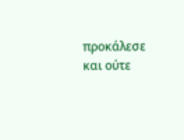προκάλεσε και ούτε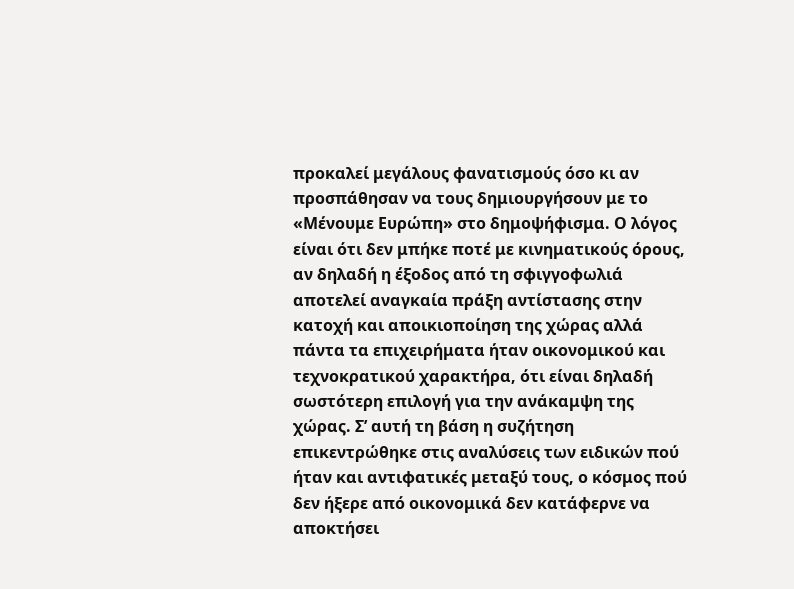προκαλεί μεγάλους φανατισμούς όσο κι αν προσπάθησαν να τους δημιουργήσουν με το «Μένουμε Ευρώπη» στο δημοψήφισμα. Ο λόγος είναι ότι δεν μπήκε ποτέ με κινηματικούς όρους, αν δηλαδή η έξοδος από τη σφιγγοφωλιά αποτελεί αναγκαία πράξη αντίστασης στην κατοχή και αποικιοποίηση της χώρας αλλά πάντα τα επιχειρήματα ήταν οικονομικού και τεχνοκρατικού χαρακτήρα, ότι είναι δηλαδή σωστότερη επιλογή για την ανάκαμψη της χώρας. Σ’ αυτή τη βάση η συζήτηση επικεντρώθηκε στις αναλύσεις των ειδικών πού ήταν και αντιφατικές μεταξύ τους, ο κόσμος πού δεν ήξερε από οικονομικά δεν κατάφερνε να αποκτήσει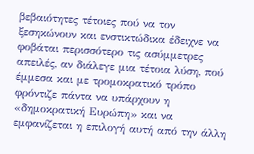βεβαιότητες τέτοιες πού να τον ξεσηκώνουν και ενστικτώδικα έδειχνε να φοβάται περισσότερο τις ασύμμετρες απειλές, αν διάλεγε μια τέτοια λύση, πού έμμεσα και με τρομοκρατικό τρόπο φρόντιζε πάντα να υπάρχουν η «δημοκρατική Ευρώπη» και να εμφανίζεται η επιλογή αυτή από την άλλη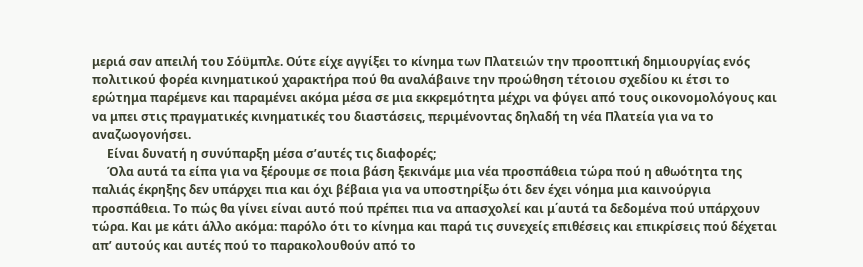μεριά σαν απειλή του Σόϋμπλε. Ούτε είχε αγγίξει το κίνημα των Πλατειών την προοπτική δημιουργίας ενός πολιτικού φορέα κινηματικού χαρακτήρα πού θα αναλάβαινε την προώθηση τέτοιου σχεδίου κι έτσι το ερώτημα παρέμενε και παραμένει ακόμα μέσα σε μια εκκρεμότητα μέχρι να φύγει από τους οικονομολόγους και να μπει στις πραγματικές κινηματικές του διαστάσεις, περιμένοντας δηλαδή τη νέα Πλατεία για να το αναζωογονήσει.
     Είναι δυνατή η συνύπαρξη μέσα σ’αυτές τις διαφορές;
     Όλα αυτά τα είπα για να ξέρουμε σε ποια βάση ξεκινάμε μια νέα προσπάθεια τώρα πού η αθωότητα της παλιάς έκρηξης δεν υπάρχει πια και όχι βέβαια για να υποστηρίξω ότι δεν έχει νόημα μια καινούργια προσπάθεια. Το πώς θα γίνει είναι αυτό πού πρέπει πια να απασχολεί και μ΄αυτά τα δεδομένα πού υπάρχουν τώρα. Και με κάτι άλλο ακόμα: παρόλο ότι το κίνημα και παρά τις συνεχείς επιθέσεις και επικρίσεις πού δέχεται απ’ αυτούς και αυτές πού το παρακολουθούν από το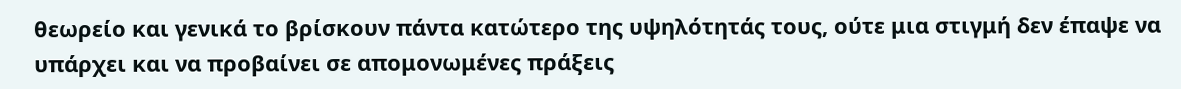θεωρείο και γενικά το βρίσκουν πάντα κατώτερο της υψηλότητάς τους, ούτε μια στιγμή δεν έπαψε να υπάρχει και να προβαίνει σε απομονωμένες πράξεις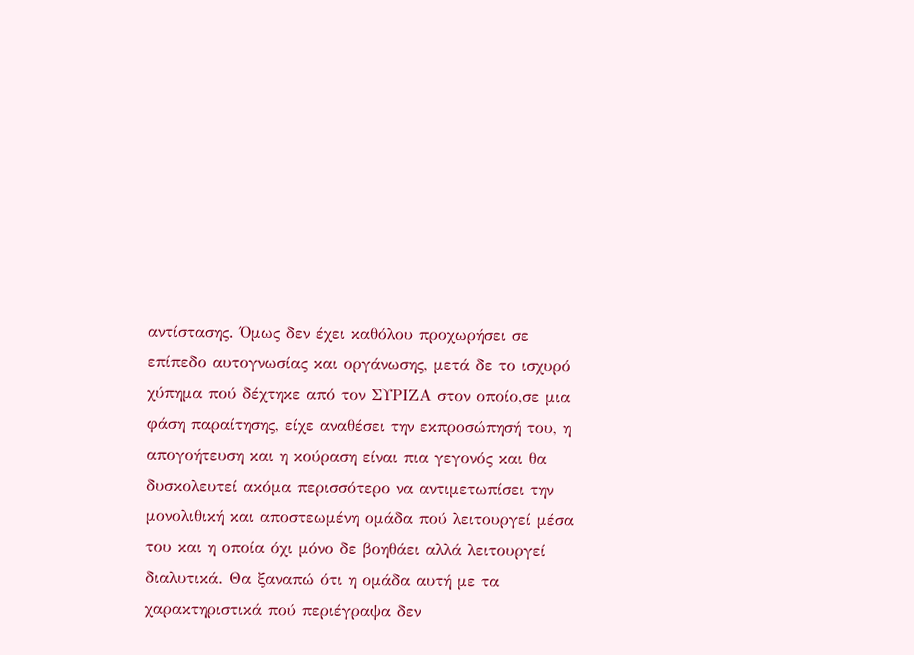αντίστασης. Όμως δεν έχει καθόλου προχωρήσει σε επίπεδο αυτογνωσίας και οργάνωσης, μετά δε το ισχυρό χύπημα πού δέχτηκε από τον ΣΥΡΙΖΑ στον οποίο,σε μια φάση παραίτησης, είχε αναθέσει την εκπροσώπησή του, η απογοήτευση και η κούραση είναι πια γεγονός και θα δυσκολευτεί ακόμα περισσότερο να αντιμετωπίσει την μονολιθική και αποστεωμένη ομάδα πού λειτουργεί μέσα του και η οποία όχι μόνο δε βοηθάει αλλά λειτουργεί διαλυτικά. Θα ξαναπώ ότι η ομάδα αυτή με τα χαρακτηριστικά πού περιέγραψα δεν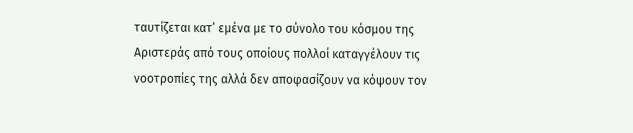ταυτίζεται κατ’ εμένα με το σύνολο του κόσμου της Αριστεράς από τους οποίους πολλοί καταγγέλουν τις νοοτροπίες της αλλά δεν αποφασίζουν να κόψουν τον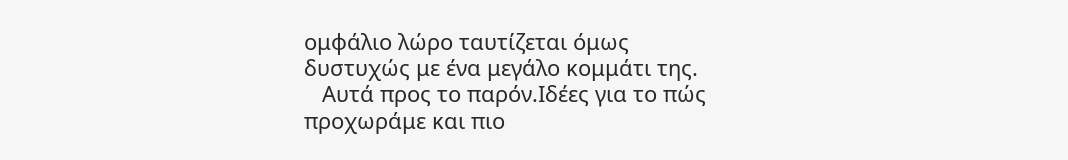ομφάλιο λώρο ταυτίζεται όμως δυστυχώς με ένα μεγάλο κομμάτι της.
   Αυτά προς το παρόν.Ιδέες για το πώς προχωράμε και πιο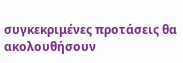συγκεκριμένες προτάσεις θα ακολουθήσουν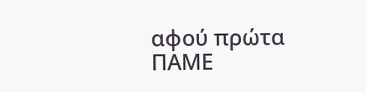αφού πρώτα ΠΑΜΕ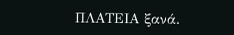ΠΛΑΤΕΙΑ ξανά.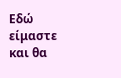Εδώ είμαστε και θα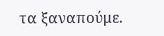τα ξαναπούμε.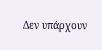Δεν υπάρχουν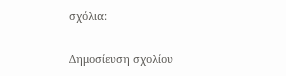σχόλια:

Δημοσίευση σχολίου